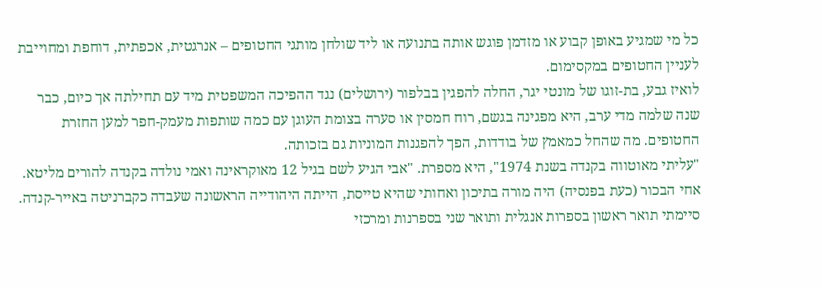כל מי שמגיע באופן קבוע או מזדמן פוגש אותה בתנועה או ליד שולחן מותגי החטופים – אנרגטית, אכפתית, דוחפת ומחוייבת לעניין החטופים במקסימום.
לואיז גבע, בת-זוגו של מונטי יגר, החלה להפגין בבלפור (ירושלים) נגד ההפיכה המשפטית מיד עם תחילתה אך כיום, כבר שנה שלמה מדי ערב, היא מפגינה בגשם, רוח חמסין או סערה בצומת העוגן עם כמה שותפות מעמק-חפר למען החזרת החטופים. מה שהחל כמאמץ של בודדות, הפך להפגנות המוניות גם בזכותה.
"עליתי מאוטווה בקנדה בשנת 1974", היא מספרת. "אבי הגיע לשם בגיל 12 מאוקראינה ואמי נולדה בקנדה להורים מליטא. אחי הבכור (כעת בפנסיה) היה מורה בתיכון ואחותי שהיא טייסת, הייתה היהודייה הראשונה שעבדה כקברניטה באייר-קנדה. סיימתי תואר ראשון בספרות אנגלית ותואר שני בספרנות ומרכזי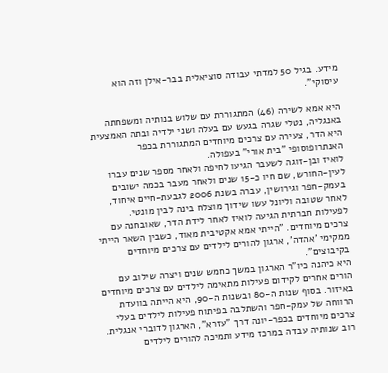מידע. בגיל 50 למדתי עבודה סוציאלית בבר-אילן וזה הוא עיסוקי".

היא אמא לשירה (46) המתגוררת עם שלוש בנותיה ומשפחתה באנגליה, נטלי שגרה בגעש עם בעלה ושני ילדיה ובתה האמצעית היא הדר, צעירה עם צרכים מיוחדים המתגוררת בכפר האנתרופוסופי "בית אורי" בעפולה.
לואיז ובן-זוגה לשעבר הגיעו לחיפה ולאחר מספר שנים עברו לעין-החורש, שם חיו כ-15 שנים ולאחר מעבר בכמה ישובים בעמק-חפר וגירושין, עברה בשנת 2006 לגבעת-חיים איחוד, לאחר שטובה וליונל עשו שידוך מוצלח בינה לבין מונטי.
לפעילות חברתית הגיעה לואיז לאחר לידת הדר, שאובחנה עם צרכים מיוחדים. "הייתי אמא אקטיבית מאוד, כשבין השאר הייתי ממקימי 'אהדה', ארגון להורים לילדים עם צרכים מיוחדים בקיבוצים".
היא כיהנה כיו"ר הארגון במשך כחמש שנים ויצרה שילוב עם הורים אחרים לקידום פעילות מתאימה לילדים עם צרכים מיוחדים באיזור. בסוף שנות ה-80 ובשנות ה-90, היא הייתה בוועדת הרווחה של עמק-חפר והשתלבה בפיתוח פעילות לילדים בעלי צרכים מיוחדים בכפר-יונה דרך "עזרא", הארגון לדוברי אנגלית. רוב שנותיה עבדה במרכז מידע ותמיכה להורים לילדים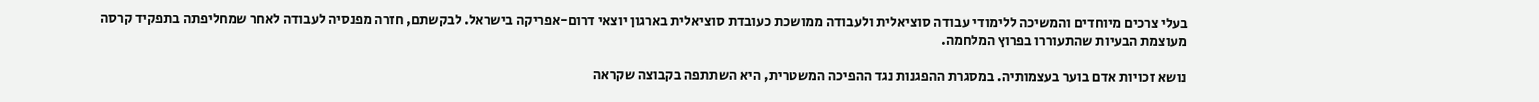בעלי צרכים מיוחדים והמשיכה ללימודי עבודה סוציאלית ולעבודה ממושכת כעובדת סוציאלית בארגון יוצאי דרום-אפריקה בישראל. לבקשתם, חזרה מפנסיה לעבודה לאחר שמחליפתה בתפקיד קרסה מעוצמת הבעיות שהתעוררו בפרוץ המלחמה.

נושא זכויות אדם בוער בעצמותיה. במסגרת ההפגנות נגד ההפיכה המשטרית, היא השתתפה בקבוצה שקראה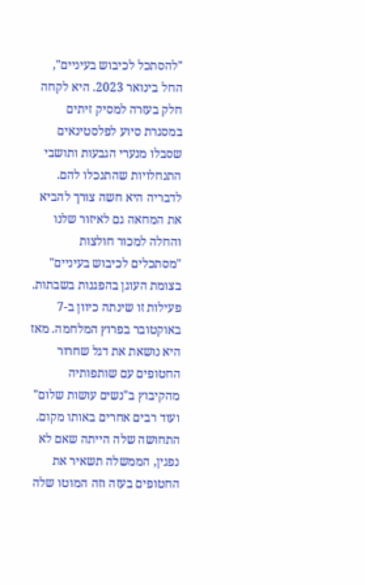"להסתכל לכיבוש בעיניים", החל בינואר 2023. היא לקחה חלק בעזרה למסיק זיתים במסגרת סיוע לפלסטינאים שסבלו מנערי הגבעות ותושבי התנחלויות שהתנכלו להם. לדבריה היא חשה צורך להביא את המחאה גם לאיזור שלנו והחלה למכור חולצות "מסתכלים לכיבוש בעיניים" בצומת העוגן בהפגנות בשבתות.
פעילות זו שינתה כיוון ב-7 באוקטובר בפרוץ המלחמה. מאז היא נושאת את דגל שחרור החטופים עם שותפותיה מהקיבוץ ב"נשים עושות שלום" ועוד רבים אחרים באותו מקום. התחושה שלה הייתה שאם לא נפגין, הממשלה תשאיר את החטופים בעזה וזה המוטו שלה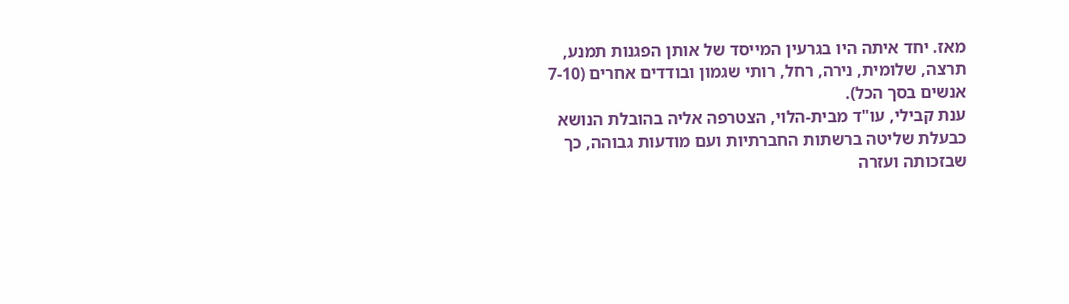מאז. יחד איתה היו בגרעין המייסד של אותן הפגנות תמנע, תרצה, שלומית, נירה, רחל, רותי שגמון ובודדים אחרים (7-10 אנשים בסך הכל).
ענת קבילי, עו"ד מבית-הלוי, הצטרפה אליה בהובלת הנושא כבעלת שליטה ברשתות החברתיות ועם מודעות גבוהה, כך שבזכותה ועזרה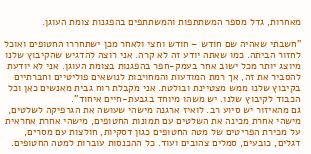מאחרות, גדל מספר המשתתפות והמשתתפים בהפגנות צומת העוגן.

"חשבתי שאהיה שם חודש – חודש וחצי ולאחר מכן ישתחררו החטופים ואוכל לחזור הביתה. כמו שאתה יודע זה לא קרה. אני רוצה להדגיש שהקיבוץ שלנו מיוצג יותר מכל ישוב אחר בעמק-חפר בהפגנות בצומת העוגן. אני לא יודעת להסביר את זה, אך רמת המודעות והמחויבות לנושאים פוליטיים וחברתיים בקיבוץ שלנו ממש מצטיינת ובולטת. אני מקבלת רוח גבית מאנשים כאן וכל הכבוד לקיבוץ שלנו. יש משהו מיוחד בגבעת-חיים איחוד".
גם מהאיזור יש סיוע רב. לואיז ארגנה מישהי שעושה את הגרפיקה לשלטים, מישהי אחרת מכינה את השלטים עם תמונות החטופים, מישהי אחרת אחראית על מכירת הפריטים של מטה החטופים כגון דסקיות, חולצות עם מסרים, דגלים, כובעים, סמלים צהובים ועוד. כל ההכנסות עוברות למטה החטופים.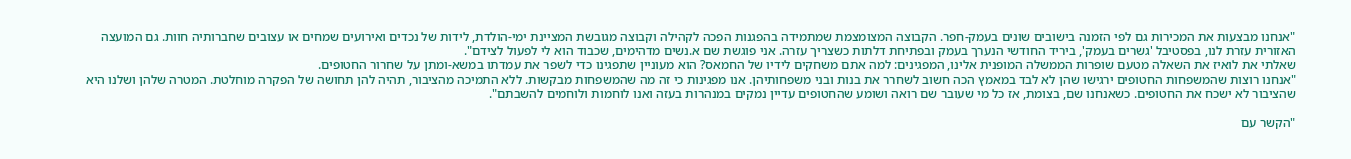"אנחנו מבצעות את המכירות גם לפי הזמנה בישובים שונים בעמק-חפר. הקבוצה המצומצמת שמתמידה בהפגנות הפכה לקהילה וקבוצה מגובשת המציינת ימי-הולדת, לידות של נכדים ואירועים שמחים או עצובים שחברותיה חוות. גם המועצה האזורית עזרת לנו, בפסטיבל 'גשרים בעמק', ביריד החודשי הנערך בעמק ובפתיחת דלתות כשצריך עזרה. אני פוגשת שם א.נשים מדהימים, שכבוד הוא לי לפעול לצידם".
שאלתי את לואיז את השאלה מטעם שופרות הממשלה המופנית אלינו, המפגינים: למה אתם משחקים לידיו של החמאס? הוא מעוניין שתפגינו כדי לשפר את עמדתו במשא-ומתן על שחרור החטופים.
"אנחנו רוצות שהמשפחות החטופים ירגישו שהן לא לבד במאמץ הכה חשוב לשחרר את בנות ובני משפחותיהן. אנו מפגינות כי זה מה שהמשפחות מבקשות. ללא התמיכה מהציבור, תהיה להן תחושה של הפקרה מוחלטת. המטרה שלהן ושלנו היא שהציבור לא ישכח את החטופים. כשאנחנו שם, בצומת, אז כל מי שעובר שם רואה ושומע שהחטופים עדיין נמקים במנהרות בעזה ואנו לוחמות ולוחמים להשבתם".

"הקשר עם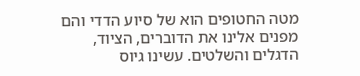מטה החטופים הוא של סיוע הדדי והם מפנים אלינו את הדוברים, הציוד, הדגלים והשלטים. עשינו גיוס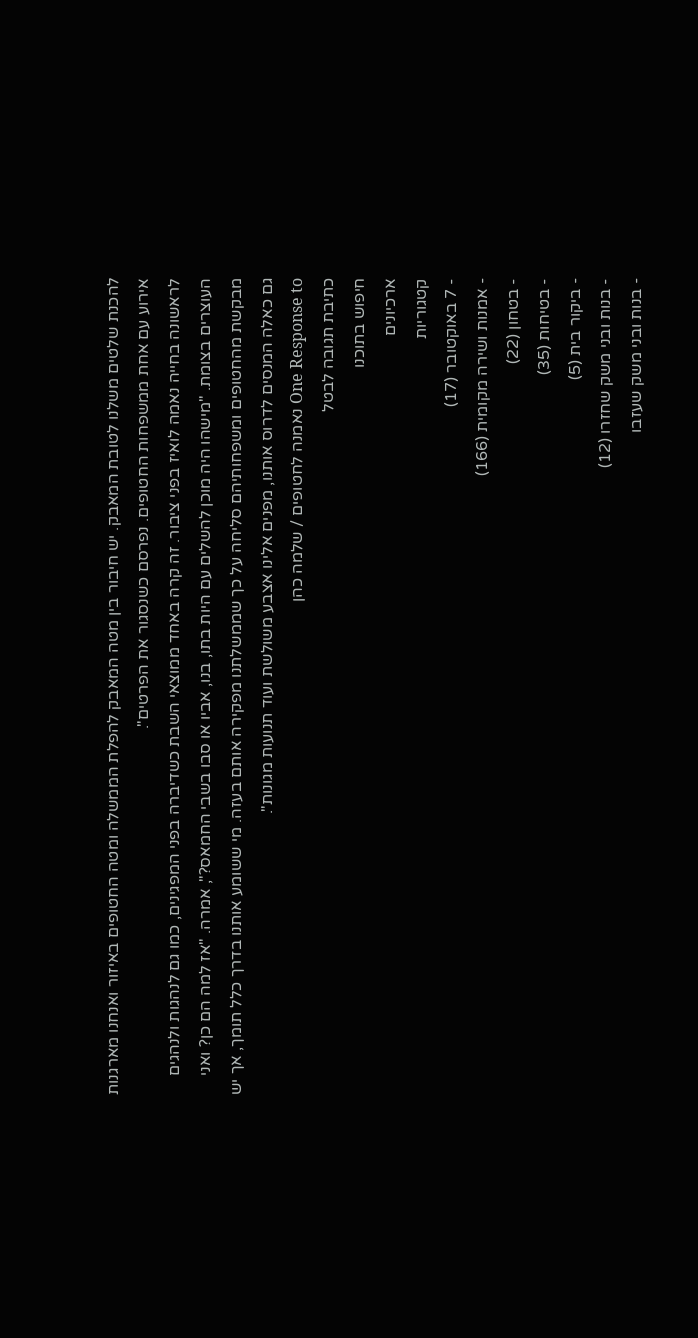להכנת שלטים משלנו לטובת המאבק. יש חיבור בין מטה המאבק להפלת הממשלה ומטה החטופים באיזור ואנחנו מארגנות אירוע עם אחת ממשפחות החטופים. נפרסם כשנסגור את הפרטים".
לראשונה בחייה נאמה לואיז בפני ציבור. זה קרה באחד ממוצאי השבת כשדיברה בפני המפגינים, כמו גם לנהגות ולנהגים העוצרים בצומת. "מישהו היה מוכן להשלים עם היות בתו, בנו, אביו או סבו בשבי החמאס?", אמרה. "אז למה הם כן? ואני מבקשת מהחטופים ומשפחותיהם סליחה על כך שממשלתנו מפקירה אותם בעזה. מי ששומע אותנו בדרך כלל תומך, אך יש גם כאלה המנסים לדרוס אותנו, מפנים אלינו אצבע משולשת ועוד תנועות מגונות".
One Response to נאמנה לחטופים / שלמה כהן
כתיבת תגובה לבטל
חיפוש בתוכנו
ארכיונים
קטגוריות
- 7 באוקטובר (17)
- אמנות ושירה מקומית (166)
- בטחון (22)
- בטיחות (35)
- ביקור בית (5)
- בנות ובני משק שחזרו (12)
- בנות ובני משק שעזבו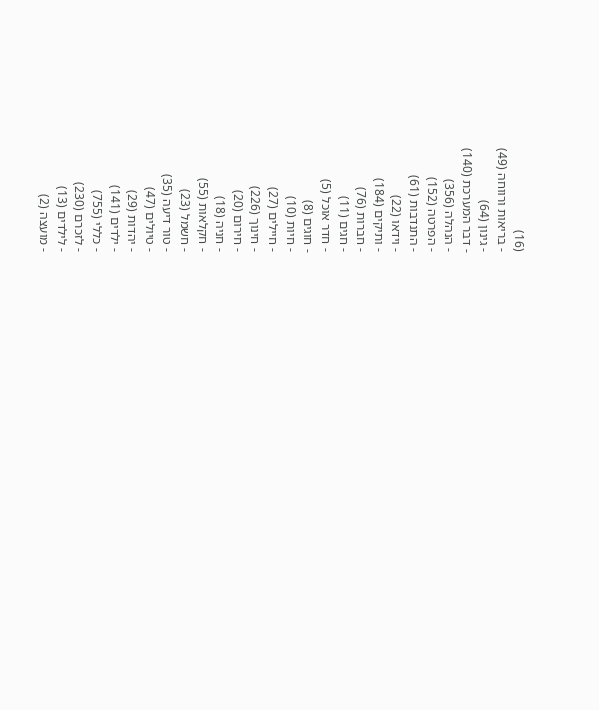(16)
- בריאות ורווחה (49)
- גינון (64)
- דבר המערכת (140)
- הנהלה (356)
- הפרטה (152)
- התנדבות (61)
- וידאו (22)
- ותיקים (184)
- חברות (76)
- חגים (11)
- חדר אוכל (5)
- חוגים (8)
- חיות (10)
- חיילים (27)
- חינוך (226)
- חירום (20)
- חניה (18)
- חקלאות (55)
- חשמל (23)
- טור דיעה (35)
- טיולים (47)
- יהדות (29)
- ילדים (141)
- כללי (755)
- לזכרם (230)
- לילדים (13)
- מועצה (2)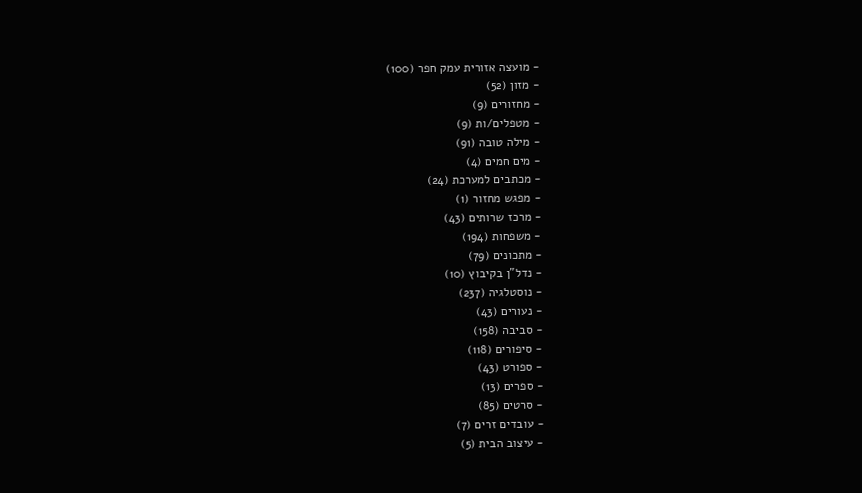- מועצה אזורית עמק חפר (100)
- מזון (52)
- מחזורים (9)
- מטפלים/ות (9)
- מילה טובה (91)
- מים חמים (4)
- מכתבים למערכת (24)
- מפגש מחזור (1)
- מרכז שרותים (43)
- משפחות (194)
- מתכונים (79)
- נדל"ן בקיבוץ (10)
- נוסטלגיה (237)
- נעורים (43)
- סביבה (158)
- סיפורים (118)
- ספורט (43)
- ספרים (13)
- סרטים (85)
- עובדים זרים (7)
- עיצוב הבית (5)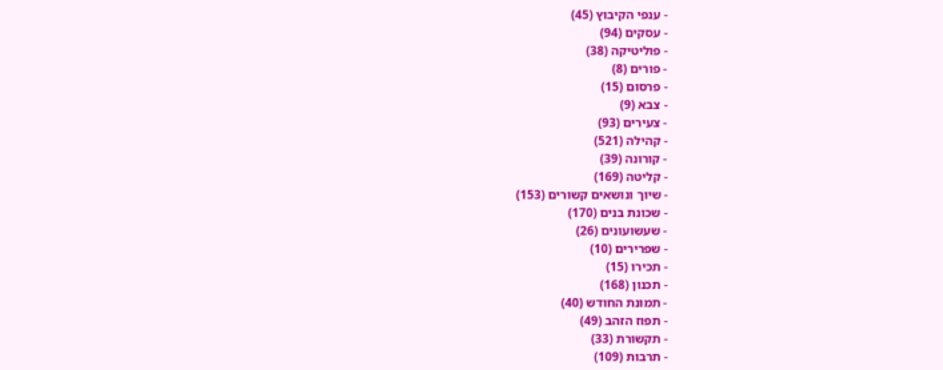- ענפי הקיבוץ (45)
- עסקים (94)
- פוליטיקה (38)
- פורים (8)
- פרסום (15)
- צבא (9)
- צעירים (93)
- קהילה (521)
- קורונה (39)
- קליטה (169)
- שיוך ונושאים קשורים (153)
- שכונת בנים (170)
- שעשועונים (26)
- שפרירים (10)
- תכירו (15)
- תכנון (168)
- תמונת החודש (40)
- תפוז הזהב (49)
- תקשורת (33)
- תרבות (109)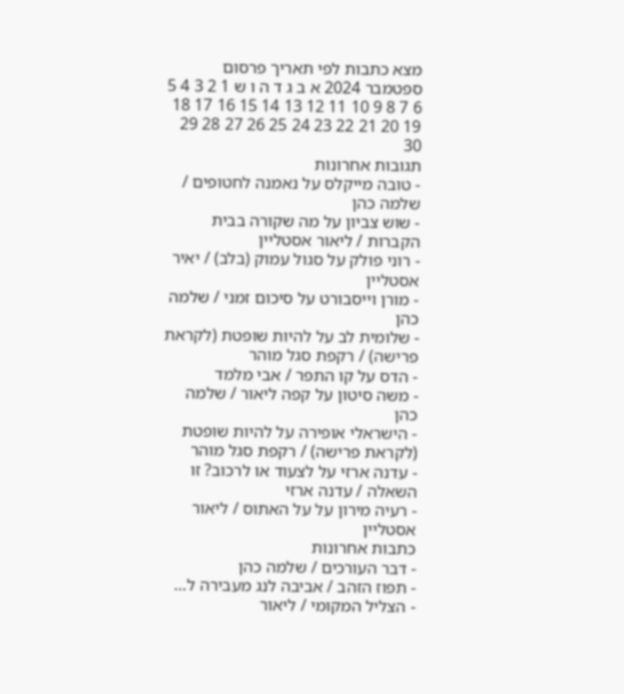מצא כתבות לפי תאריך פרסום
ספטמבר 2024 א ב ג ד ה ו ש 1 2 3 4 5 6 7 8 9 10 11 12 13 14 15 16 17 18 19 20 21 22 23 24 25 26 27 28 29 30
תגובות אחרונות
- טובה מייקלס על נאמנה לחטופים / שלמה כהן
- שוש צביון על מה שקורה בבית הקברות / ליאור אסטליין
- רוני פולק על סגול עמוק (בלב) / יאיר אסטליין
- מורן וייסבורט על סיכום זמני / שלמה כהן
- שלומית לב על להיות שופטת (לקראת פרישה) / רקפת סגל מוהר
- הדס על קו התפר / אבי מלמד
- משה סיטון על קפה ליאור / שלמה כהן
- הישראלי אופירה על להיות שופטת (לקראת פרישה) / רקפת סגל מוהר
- עדנה ארזי על לצעוד או לרכוב? זו השאלה / עדנה ארזי
- רעיה מירון על על האתוס / ליאור אסטליין
כתבות אחרונות
- דבר העורכים / שלמה כהן
- תפוז הזהב / אביבה לנג מעבירה ל…
- הצליל המקומי / ליאור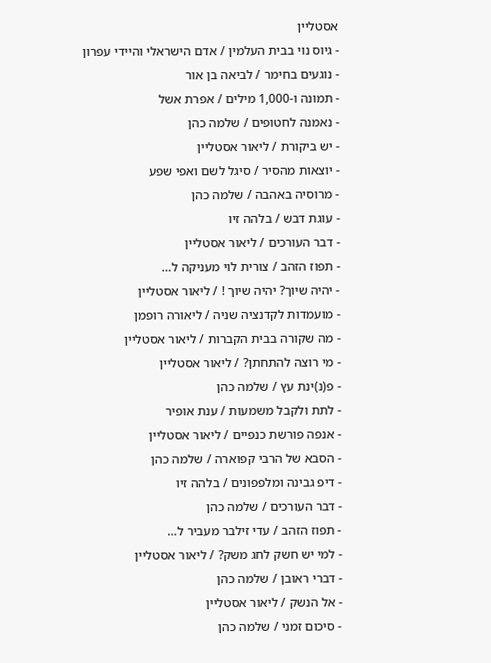אסטליין
- גיוס נוי בבית העלמין / אדם הישראלי והיידי עפרון
- נוגעים בחימר / לביאה בן אור
- תמונה ו-1,000 מילים / אפרת אשל
- נאמנה לחטופים / שלמה כהן
- יש ביקורת / ליאור אסטליין
- יוצאות מהסיר / סיגל לשם ואפי שפע
- מרוסיה באהבה / שלמה כהן
- עוגת דבש / בלהה זיו
- דבר העורכים / ליאור אסטליין
- תפוז הזהב / צורית לוי מעניקה ל…
- יהיה שיוך? יהיה שיוך ! / ליאור אסטליין
- מועמדות לקדנציה שניה / ליאורה רופמן
- מה שקורה בבית הקברות / ליאור אסטליין
- מי רוצה להתחתן? / ליאור אסטליין
- פ(נ)ינת עץ / שלמה כהן
- לתת ולקבל משמעות / ענת אופיר
- אנפה פורשת כנפיים / ליאור אסטליין
- הסבא של הרבי קפוארה / שלמה כהן
- דיפ גבינה ומלפפונים / בלהה זיו
- דבר העורכים / שלמה כהן
- תפוז הזהב / עדי זילבר מעביר ל…
- למי יש חשק לחג משק? / ליאור אסטליין
- דברי ראובן / שלמה כהן
- אל הנשק / ליאור אסטליין
- סיכום זמני / שלמה כהן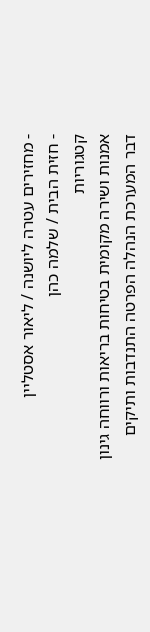- מחזירים עטרה ליושנה / ליאור אסטליין
- חזית הבית / שלמה כהן
קטגוריות
אמנות ושירה מקומית בטיחות בריאות ורווחה גינון דבר המערכת הנהלה הפרטה התנדבות ותיקים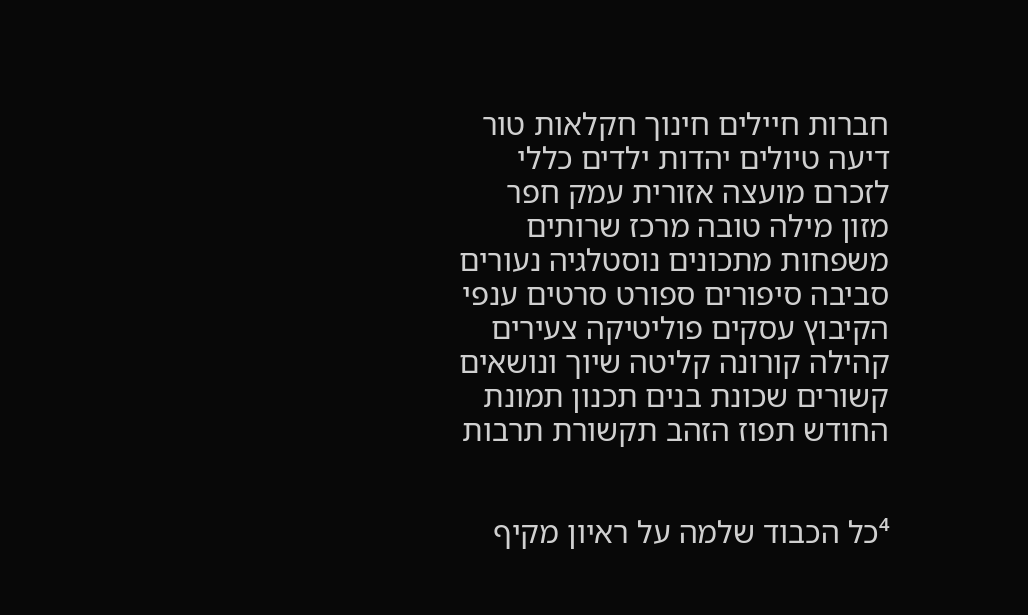חברות חיילים חינוך חקלאות טור דיעה טיולים יהדות ילדים כללי לזכרם מועצה אזורית עמק חפר מזון מילה טובה מרכז שרותים משפחות מתכונים נוסטלגיה נעורים סביבה סיפורים ספורט סרטים ענפי הקיבוץ עסקים פוליטיקה צעירים קהילה קורונה קליטה שיוך ונושאים קשורים שכונת בנים תכנון תמונת החודש תפוז הזהב תקשורת תרבות


⁴כל הכבוד שלמה על ראיון מקיף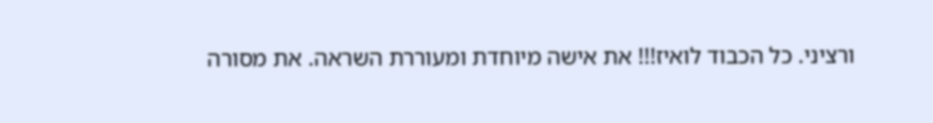ורציני. כל הכבוד לואיז!!! את אישה מיוחדת ומעוררת השראה. את מסורה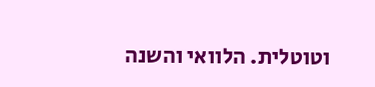וטוטלית. הלוואי והשנה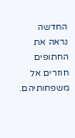החדשה נראה את החתופים חוזרים אל משפחותיהם.